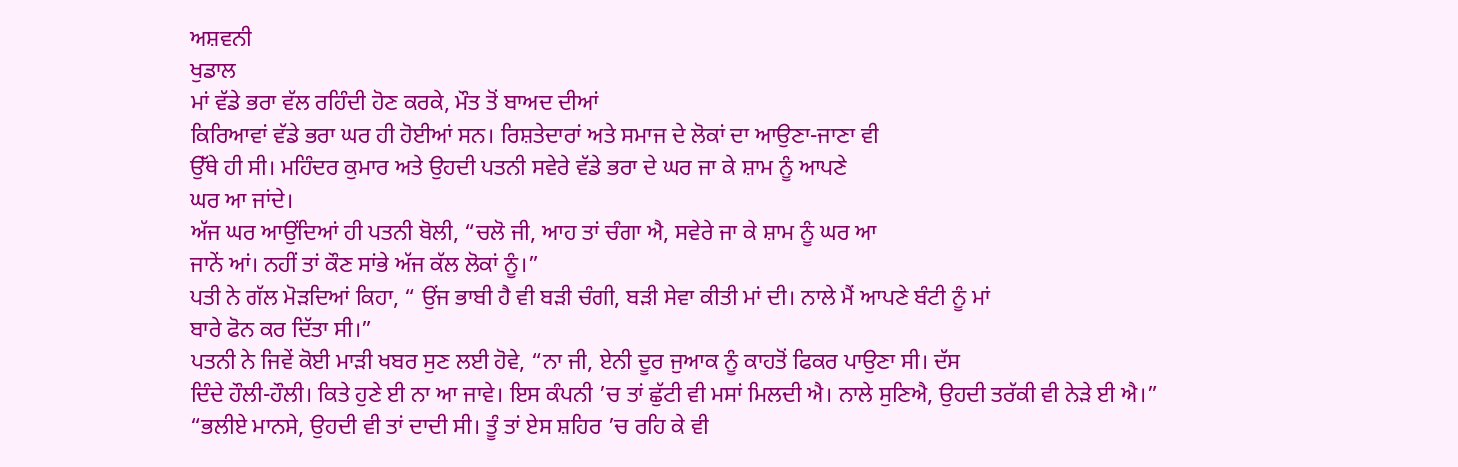ਅਸ਼ਵਨੀ
ਖੁਡਾਲ
ਮਾਂ ਵੱਡੇ ਭਰਾ ਵੱਲ ਰਹਿੰਦੀ ਹੋਣ ਕਰਕੇ, ਮੌਤ ਤੋਂ ਬਾਅਦ ਦੀਆਂ
ਕਿਰਿਆਵਾਂ ਵੱਡੇ ਭਰਾ ਘਰ ਹੀ ਹੋਈਆਂ ਸਨ। ਰਿਸ਼ਤੇਦਾਰਾਂ ਅਤੇ ਸਮਾਜ ਦੇ ਲੋਕਾਂ ਦਾ ਆਉਣਾ-ਜਾਣਾ ਵੀ
ਉੱਥੇ ਹੀ ਸੀ। ਮਹਿੰਦਰ ਕੁਮਾਰ ਅਤੇ ਉਹਦੀ ਪਤਨੀ ਸਵੇਰੇ ਵੱਡੇ ਭਰਾ ਦੇ ਘਰ ਜਾ ਕੇ ਸ਼ਾਮ ਨੂੰ ਆਪਣੇ
ਘਰ ਆ ਜਾਂਦੇ।
ਅੱਜ ਘਰ ਆਉਂਦਿਆਂ ਹੀ ਪਤਨੀ ਬੋਲੀ, “ਚਲੋ ਜੀ, ਆਹ ਤਾਂ ਚੰਗਾ ਐ, ਸਵੇਰੇ ਜਾ ਕੇ ਸ਼ਾਮ ਨੂੰ ਘਰ ਆ
ਜਾਨੇਂ ਆਂ। ਨਹੀਂ ਤਾਂ ਕੌਣ ਸਾਂਭੇ ਅੱਜ ਕੱਲ ਲੋਕਾਂ ਨੂੰ।”
ਪਤੀ ਨੇ ਗੱਲ ਮੋਡ਼ਦਿਆਂ ਕਿਹਾ, “ ਉਂਜ ਭਾਬੀ ਹੈ ਵੀ ਬਡ਼ੀ ਚੰਗੀ, ਬਡ਼ੀ ਸੇਵਾ ਕੀਤੀ ਮਾਂ ਦੀ। ਨਾਲੇ ਮੈਂ ਆਪਣੇ ਬੰਟੀ ਨੂੰ ਮਾਂ
ਬਾਰੇ ਫੋਨ ਕਰ ਦਿੱਤਾ ਸੀ।”
ਪਤਨੀ ਨੇ ਜਿਵੇਂ ਕੋਈ ਮਾਡ਼ੀ ਖਬਰ ਸੁਣ ਲਈ ਹੋਵੇ, “ਨਾ ਜੀ, ਏਨੀ ਦੂਰ ਜੁਆਕ ਨੂੰ ਕਾਹਤੋਂ ਫਿਕਰ ਪਾਉਣਾ ਸੀ। ਦੱਸ
ਦਿੰਦੇ ਹੌਲੀ-ਹੌਲੀ। ਕਿਤੇ ਹੁਣੇ ਈ ਨਾ ਆ ਜਾਵੇ। ਇਸ ਕੰਪਨੀ ’ਚ ਤਾਂ ਛੁੱਟੀ ਵੀ ਮਸਾਂ ਮਿਲਦੀ ਐ। ਨਾਲੇ ਸੁਣਿਐ, ਉਹਦੀ ਤਰੱਕੀ ਵੀ ਨੇਡ਼ੇ ਈ ਐ।”
“ਭਲੀਏ ਮਾਨਸੇ, ਉਹਦੀ ਵੀ ਤਾਂ ਦਾਦੀ ਸੀ। ਤੂੰ ਤਾਂ ਏਸ ਸ਼ਹਿਰ ’ਚ ਰਹਿ ਕੇ ਵੀ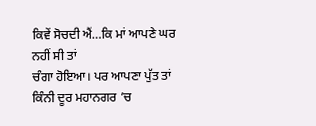ਕਿਵੇਂ ਸੋਚਦੀ ਐਂ…ਕਿ ਮਾਂ ਆਪਣੇ ਘਰ ਨਹੀਂ ਸੀ ਤਾਂ
ਚੰਗਾ ਹੋਇਆ। ਪਰ ਆਪਣਾ ਪੁੱਤ ਤਾਂ ਕਿੰਨੀ ਦੂਰ ਮਹਾਨਗਰ ’ਚ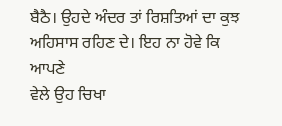ਬੈਠੈ। ਉਹਦੇ ਅੰਦਰ ਤਾਂ ਰਿਸ਼ਤਿਆਂ ਦਾ ਕੁਝ ਅਹਿਸਾਸ ਰਹਿਣ ਦੇ। ਇਹ ਨਾ ਹੋਵੇ ਕਿ ਆਪਣੇ
ਵੇਲੇ ਉਹ ਚਿਖਾ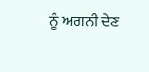ਨੂੰ ਅਗਨੀ ਦੇਣ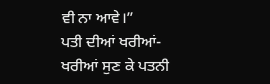ਵੀ ਨਾ ਆਵੇ।”
ਪਤੀ ਦੀਆਂ ਖਰੀਆਂ-ਖਰੀਆਂ ਸੁਣ ਕੇ ਪਤਨੀ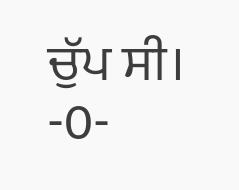ਚੁੱਪ ਸੀ।
-0-